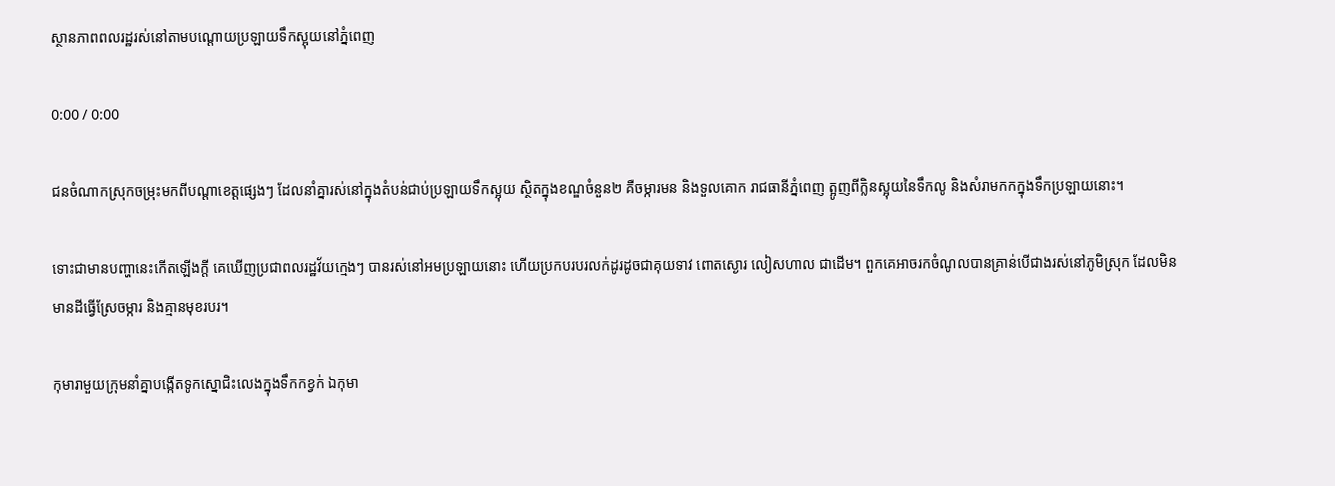ស្ថានភាពពលរដ្ឋរស់នៅតាមបណ្ដោយប្រឡាយទឹកស្អុយនៅភ្នំពេញ

0:00 / 0:00

ជនចំណាកស្រុកចម្រុះមកពីបណ្ដាខេត្តផ្សេងៗ ដែលនាំគ្នារស់នៅក្នុងតំបន់ជាប់ប្រឡាយទឹកស្អុយ ស្ថិតក្នុងខណ្ឌចំនួន២ គឺចម្ការមន និងទួលគោក រាជធានីភ្នំពេញ ត្អូញពីក្លិនស្អុយនៃទឹកលូ និងសំរាមកកក្នុងទឹកប្រឡាយនោះ។

ទោះជាមានបញ្ហានេះកើតឡើងក្តី គេឃើញប្រជាពលរដ្ឋវ័យក្មេងៗ បានរស់នៅអមប្រឡាយនោះ ហើយប្រកបរបរលក់ដូរដូចជាគុយទាវ ពោតស្ងោរ លៀសហាល ជាដើម។ ពួកគេអាចរកចំណូលបានគ្រាន់បើជាងរស់នៅភូមិស្រុក ដែលមិនមានដីធ្វើស្រែចម្ការ និងគ្មានមុខរបរ។

កុមារាមួយក្រុមនាំគ្នាបង្កើតទូកស្នោជិះលេងក្នុងទឹកកខ្វក់ ឯកុមា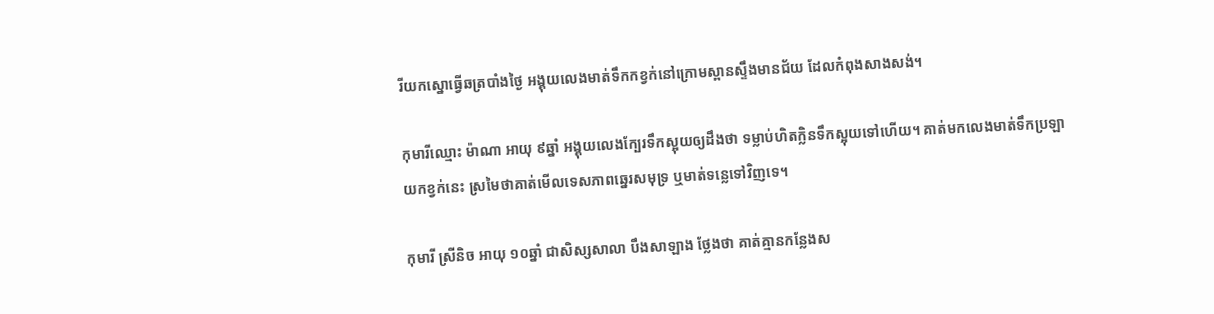រីយកស្នោធ្វើឆត្របាំងថ្ងៃ អង្គុយលេងមាត់ទឹកកខ្វក់នៅក្រោមស្ពានស្ទឹងមានជ័យ ដែលកំពុងសាងសង់។

កុមារីឈ្មោះ ម៉ាណា អាយុ ៩ឆ្នាំ អង្គុយលេងក្បែរទឹកស្អុយឲ្យដឹងថា ទម្លាប់ហិតក្លិនទឹកស្អុយទៅហើយ។ គាត់មកលេងមាត់ទឹកប្រឡាយកខ្វក់នេះ ស្រមៃថាគាត់មើលទេសភាពឆ្នេរសមុទ្រ ឬមាត់ទន្លេទៅវិញទេ។

កុមារី ស្រីនិច អាយុ ១០ឆ្នាំ ជាសិស្សសាលា បឹងសាឡាង ថ្លែងថា គាត់គ្មានកន្លែងស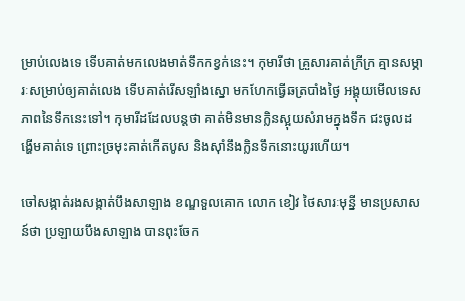ម្រាប់លេងទេ ទើបគាត់មកលេងមាត់ទឹកកខ្វក់នេះ។ កុមារីថា គ្រួសារគាត់ក្រីក្រ គ្មានសម្ភារៈសម្រាប់ឲ្យគាត់លេង ទើបគាត់រើសឡាំងស្នោ មកហែកធ្វើឆត្របាំងថ្ងៃ អង្គុយមើលទេសភាពនៃទឹកនេះទៅ។ កុមារីដដែលបន្តថា គាត់មិនមានក្លិនស្អុយសំរាមក្នុងទឹក ជះចូលដង្ហើមគាត់ទេ ព្រោះច្រមុះគាត់កើតបូស និងស៊ាំនឹងក្លិនទឹកនោះយូរហើយ។

ចៅសង្កាត់រងសង្កាត់បឹងសាឡាង ខណ្ឌទួលគោក លោក ខៀវ ថៃសារៈមុន្នី មានប្រសាសន៍ថា ប្រឡាយបឹងសាឡាង បានពុះចែក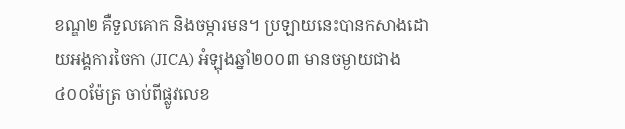ខណ្ឌ២ គឺទួលគោក និងចម្ការមន។ ប្រឡាយនេះបានកសាងដោយអង្គការចៃកា (JICA) អំឡុងឆ្នាំ២០០៣ មានចម្ងាយជាង ៤០០ម៉ែត្រ ចាប់ពីផ្លូវលេខ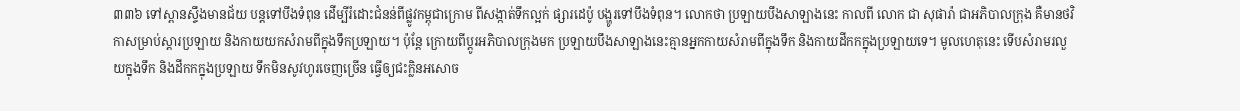៣៣៦ ទៅស្ពានស្ទឹងមានជ័យ បន្តទៅបឹងទំពុន ដើម្បីរំដោះជំនន់ពីផ្លូវកម្ពុជាក្រោម ពីសង្កាត់ទឹកល្អក់ ផ្សារដេប៉ូ បង្ហូរទៅបឹងទំពុន។ លោកថា ប្រឡាយបឹងសាឡាងនេះ កាលពី លោក ជា សុផារ៉ា ជាអភិបាលក្រុង គឺមានថវិកាសម្រាប់ស្ដារប្រឡាយ និងកាយយកសំរាមពីក្នុងទឹកប្រឡាយ។ ប៉ុន្តែ ក្រោយពីប្ដូរអភិបាលក្រុងមក ប្រឡាយបឹងសាឡាងនេះគ្មានអ្នកកាយសំរាមពីក្នុងទឹក និងកាយដីកកក្នុងប្រឡាយទេ។ មូលហេតុនេះ ទើបសំរាមរលួយក្នុងទឹក និងដីកកក្នុងប្រឡាយ ទឹកមិនសូវហូរចេញច្រើន ធ្វើឲ្យជះក្លិនអសោច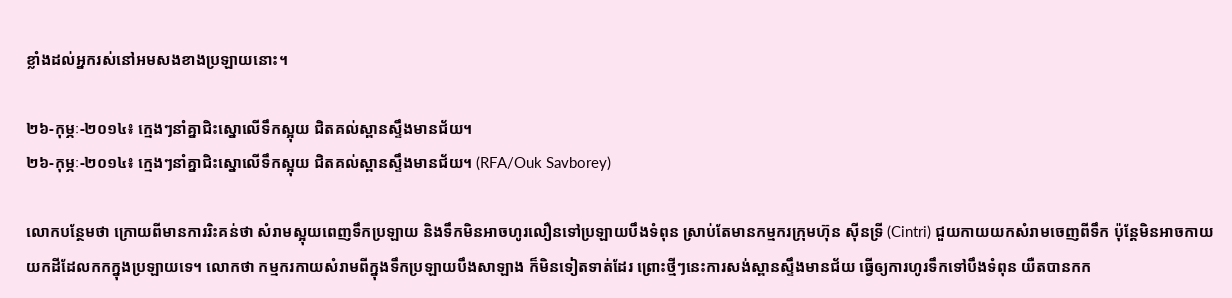ខ្លាំងដល់អ្នករស់នៅអមសងខាងប្រឡាយនោះ។

២៦-កុម្ភៈ-២០១៤៖ ក្មេងៗនាំគ្នាជិះស្នោលើទឹកស្អុយ ជិតគល់ស្ពានស្ទឹងមានជ័យ។
២៦-កុម្ភៈ-២០១៤៖ ក្មេងៗនាំគ្នាជិះស្នោលើទឹកស្អុយ ជិតគល់ស្ពានស្ទឹងមានជ័យ។ (RFA/Ouk Savborey)

លោកបន្ថែមថា ក្រោយពីមានការរិះគន់ថា សំរាមស្អុយពេញទឹកប្រឡាយ និងទឹកមិនអាចហូរលឿនទៅប្រឡាយបឹងទំពុន ស្រាប់តែមានកម្មករក្រុមហ៊ុន ស៊ីនទ្រី (Cintri) ជួយកាយយកសំរាមចេញពីទឹក ប៉ុន្តែមិនអាចកាយយកដីដែលកកក្នុងប្រឡាយទេ។ លោកថា កម្មករកាយសំរាមពីក្នុងទឹកប្រឡាយបឹងសាឡាង ក៏មិនទៀតទាត់ដែរ ព្រោះថ្មីៗនេះការសង់ស្ពានស្ទឹងមានជ័យ ធ្វើឲ្យការហូរទឹកទៅបឹងទំពុន យឺតបានកក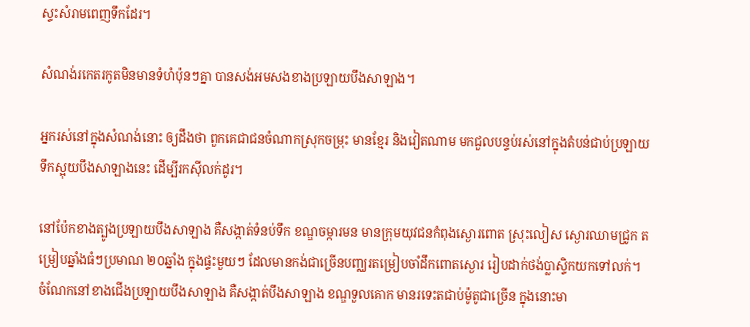ស្ទះសំរាមពេញទឹកដែរ។

សំណង់រកេតរកូតមិនមានទំហំប៉ុនៗគ្នា បានសង់អមសងខាងប្រឡាយបឹងសាឡាង។

អ្នករស់នៅក្នុងសំណង់នោះ ឲ្យដឹងថា ពួកគេជាជនចំណាកស្រុកចម្រុះ មានខ្មែរ និងវៀតណាម មកជួលបន្ទប់រស់នៅក្នុងតំបន់ជាប់ប្រឡាយទឹកស្អុយបឹងសាឡាងនេះ ដើម្បីរកស៊ីលក់ដូរ។

នៅប៉ែកខាងត្បូងប្រឡាយបឹងសាឡាង គឺសង្កាត់ទំនប់ទឹក ខណ្ឌចម្ការមន មានក្រុមយុវជនកំពុងស្ងោរពោត ស្រុះលៀស ស្ងោរឈាមជ្រូក តម្រៀបឆ្នាំងធំៗប្រមាណ ២០ឆ្នាំង ក្នុងផ្ទះមួយៗ ដែលមានកង់ជាច្រើនបញ្ឈរតម្រៀបចាំដឹកពោតស្ងោរ រៀបដាក់ថង់ប្លាស្ទិកយកទៅលក់។ ចំណែកនៅខាងជើងប្រឡាយបឹងសាឡាង គឺសង្កាត់បឹងសាឡាង ខណ្ឌទួលគោក មានរទេះតជាប់ម៉ូតូជាច្រើន ក្នុងនោះមា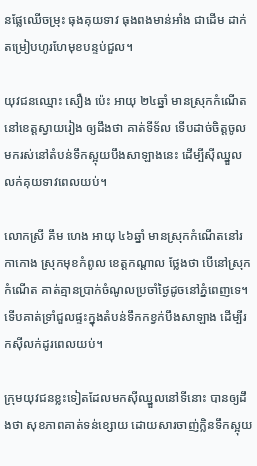នផ្លែឈើចម្រុះ ធុងគុយទាវ ធុងពងមាន់អាំង ជាដើម ដាក់តម្រៀបហូរហែមុខបន្ទប់ជួល។

យុវជនឈ្មោះ សឿង ប៉េះ អាយុ ២៤ឆ្នាំ មានស្រុកកំណើតនៅខេត្តស្វាយរៀង ឲ្យដឹងថា គាត់ទីទ័ល ទើបដាច់ចិត្តចូលមករស់នៅតំបន់ទឹកស្អុយបឹងសាឡាងនេះ ដើម្បីស៊ីឈ្នួលលក់គុយទាវពេលយប់។

លោកស្រី គឹម ហេង អាយុ ៤៦ឆ្នាំ មានស្រុកកំណើតនៅរកាកោង ស្រុកមុខកំពូល ខេត្តកណ្ដាល ថ្លែងថា បើនៅស្រុកកំណើត គាត់គ្មានប្រាក់ចំណូលប្រចាំថ្ងៃដូចនៅភ្នំពេញទេ។ ទើបគាត់ទ្រាំជួលផ្ទះក្នុងតំបន់ទឹកកខ្វក់បឹងសាឡាង ដើម្បីរកស៊ីលក់ដូរពេលយប់។

ក្រុមយុវជនខ្លះទៀតដែលមកស៊ីឈ្នួលនៅទីនោះ បានឲ្យដឹងថា សុខភាពគាត់ទន់ខ្សោយ ដោយសារចាញ់ក្លិនទឹកស្អុយ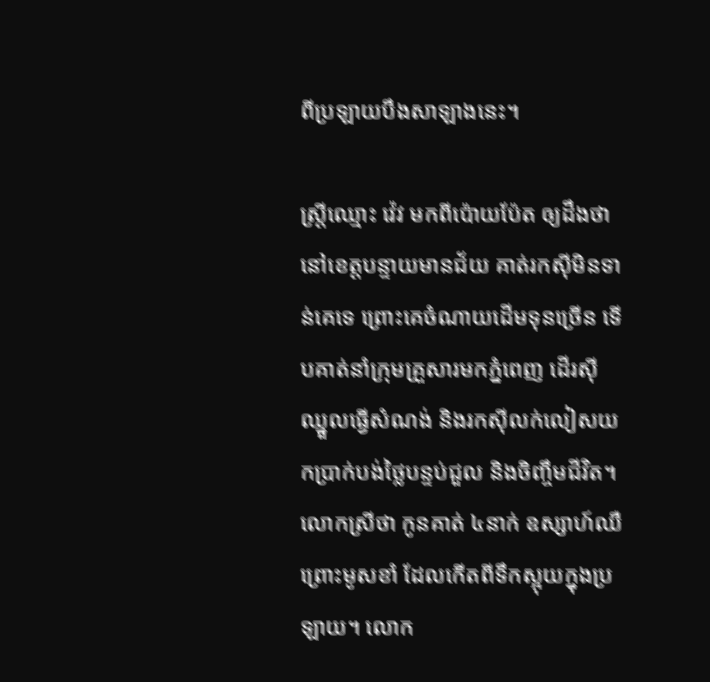ពីប្រឡាយបឹងសាឡាងនេះ។

ស្ត្រីឈ្មោះ វ៉េវ មកពីប៉ោយប៉ែត ឲ្យដឹងថា នៅខេត្តបន្ទាយមានជ័យ គាត់រកស៊ីមិនទាន់គេទេ ព្រោះគេចំណាយដើមទុនច្រើន ទើបគាត់នាំក្រុមគ្រួសារមកភ្នំពេញ ដើរស៊ីឈ្នួលធ្វើសំណង់ និងរកស៊ីលក់លៀសយកប្រាក់បង់ថ្លៃបន្ទប់ជួល និងចិញ្ចឹមជីវិត។ លោកស្រីថា កូនគាត់ ៤នាក់ ឧស្សាហ៍ឈឺ ព្រោះមូសខាំ ដែលកើតពីទឹកស្អុយក្នុងប្រឡាយ។ លោក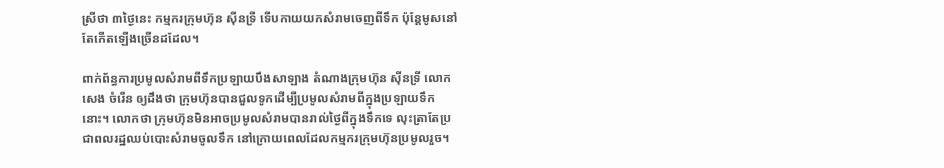ស្រីថា ៣ថ្ងៃនេះ កម្មករក្រុមហ៊ុន ស៊ីនទ្រី ទើបកាយយកសំរាមចេញពីទឹក ប៉ុន្តែមូសនៅតែកើតឡើងច្រើនដដែល។

ពាក់ព័ន្ធការប្រមូលសំរាមពីទឹកប្រឡាយបឹងសាឡាង តំណាងក្រុមហ៊ុន ស៊ីនទ្រី លោក សេង ចំរើន ឲ្យដឹងថា ក្រុមហ៊ុនបានជួលទូកដើម្បីប្រមូលសំរាមពីក្នុងប្រឡាយទឹកនោះ។ លោកថា ក្រុមហ៊ុនមិនអាចប្រមូលសំរាមបានរាល់ថ្ងៃពីក្នុងទឹកទេ លុះត្រាតែប្រជាពលរដ្ឋឈប់បោះសំរាមចូលទឹក នៅក្រោយពេលដែលកម្មករក្រុមហ៊ុនប្រមូលរួច។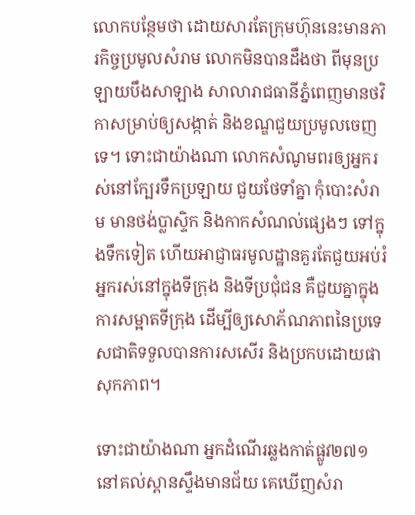លោកបន្ថែមថា ដោយសារតែក្រុមហ៊ុននេះមានភារកិច្ចប្រមូលសំរាម លោកមិនបានដឹងថា ពីមុនប្រឡាយបឹងសាឡាង សាលារាជធានីភ្នំពេញមានថវិកាសម្រាប់ឲ្យសង្កាត់ និងខណ្ឌជួយប្រមូលចេញទេ។ ទោះជាយ៉ាងណា លោកសំណូមពរឲ្យអ្នករស់នៅក្បែរទឹកប្រឡាយ ជួយថែទាំគ្នា កុំបោះសំរាម មានថង់ប្លាស្ទិក និងកាកសំណល់ផ្សេងៗ ទៅក្នុងទឹកទៀត ហើយអាជ្ញាធរមូលដ្ឋានគួរតែជួយអប់រំអ្នករស់នៅក្នុងទីក្រុង និងទីប្រជុំជន គឺជួយគ្នាក្នុងការសម្អាតទីក្រុង ដើម្បីឲ្យសោភ័ណភាពនៃប្រទេសជាតិទទួលបានការសសើរ និងប្រកបដោយផាសុកភាព។

ទោះជាយ៉ាងណា អ្នកដំណើរឆ្លងកាត់ផ្លូវ២៧១ នៅគល់ស្ពានស្ទឹងមានជ័យ គេឃើញសំរា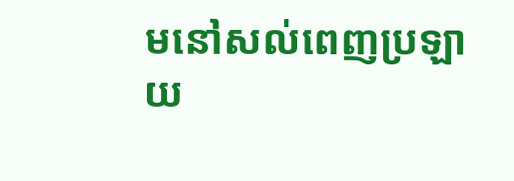មនៅសល់ពេញប្រឡាយ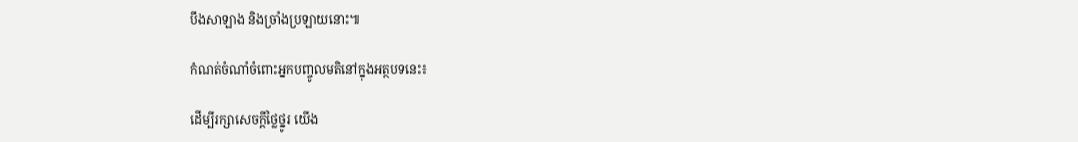បឹងសាឡាង និងច្រាំងប្រឡាយនោះ៕

កំណត់ចំណាំចំពោះអ្នកបញ្ចូលមតិនៅក្នុងអត្ថបទនេះ៖

ដើម្បីរក្សាសេចក្ដីថ្លៃថ្នូរ យើង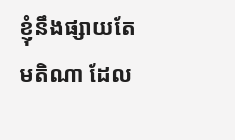ខ្ញុំនឹងផ្សាយតែមតិណា ដែល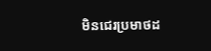មិនជេរប្រមាថដ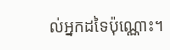ល់អ្នកដទៃប៉ុណ្ណោះ។